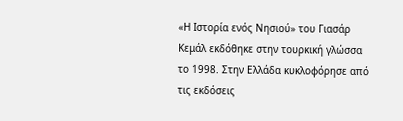«Η Ιστορία ενός Νησιού» του Γιασάρ Κεμάλ εκδόθηκε στην τουρκική γλώσσα το 1998. Στην Ελλάδα κυκλοφόρησε από τις εκδόσεις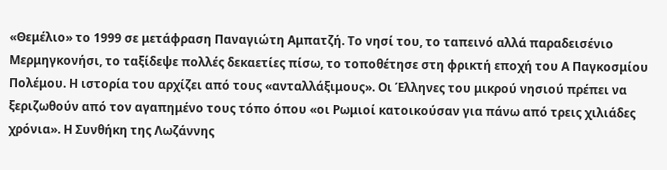«Θεμέλιο» το 1999 σε μετάφραση Παναγιώτη Αμπατζή. Το νησί του, το ταπεινό αλλά παραδεισένιο Μερμηγκονήσι, το ταξίδεψε πολλές δεκαετίες πίσω, το τοποθέτησε στη φρικτή εποχή του Α Παγκοσμίου Πολέμου. Η ιστορία του αρχίζει από τους «ανταλλάξιμους». Οι Έλληνες του μικρού νησιού πρέπει να ξεριζωθούν από τον αγαπημένο τους τόπο όπου «οι Ρωμιοί κατοικούσαν για πάνω από τρεις χιλιάδες χρόνια». Η Συνθήκη της Λωζάννης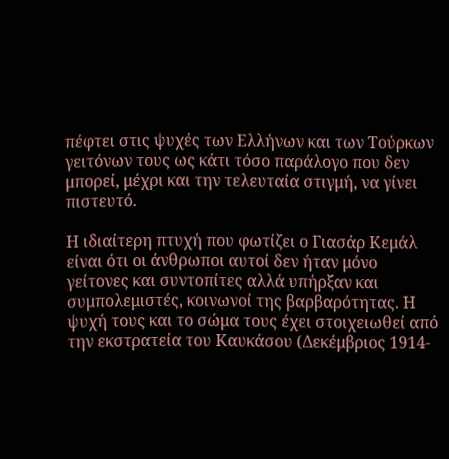πέφτει στις ψυχές των Ελλήνων και των Τούρκων γειτόνων τους ως κάτι τόσο παράλογο που δεν μπορεί, μέχρι και την τελευταία στιγμή, να γίνει πιστευτό.

Η ιδιαίτερη πτυχή που φωτίζει ο Γιασάρ Κεμάλ είναι ότι οι άνθρωποι αυτοί δεν ήταν μόνο γείτονες και συντοπίτες αλλά υπήρξαν και συμπολεμιστές, κοινωνοί της βαρβαρότητας. Η ψυχή τους και το σώμα τους έχει στοιχειωθεί από την εκστρατεία του Καυκάσου (Δεκέμβριος 1914-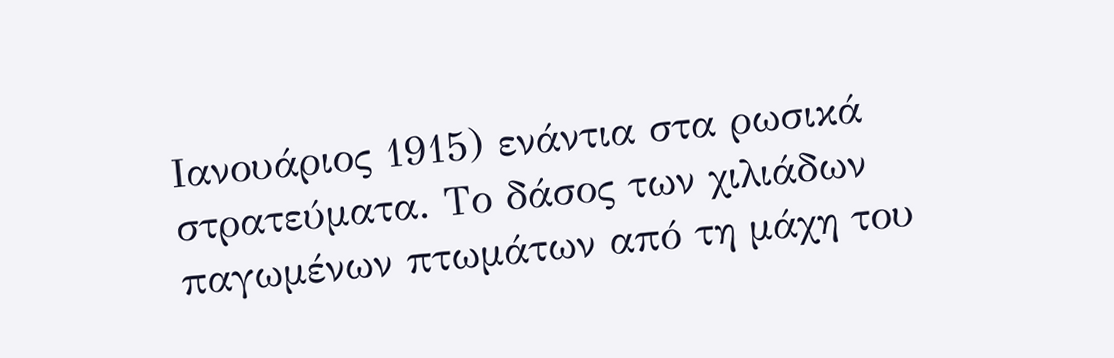Ιανουάριος 1915) ενάντια στα ρωσικά στρατεύματα. Το δάσος των χιλιάδων παγωμένων πτωμάτων από τη μάχη του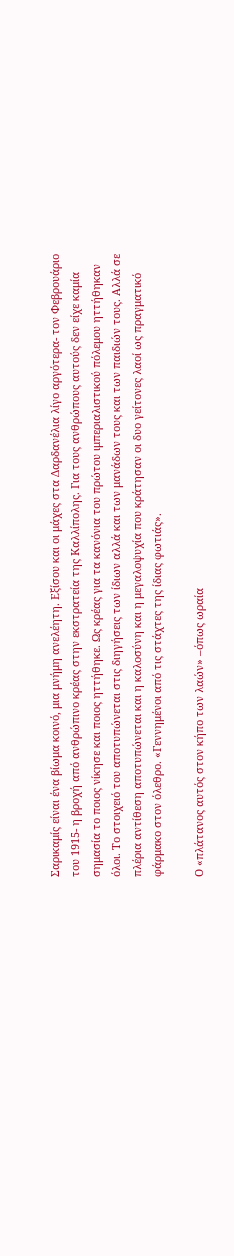Σαρικαμίς είναι ένα βίωμα κοινό, μια μνήμη ανελέητη. Εξίσου και οι μάχες στα Δαρδανέλια λίγο αργότερα- τον Φεβρουάριο του 1915- η βροχή από ανθρώπινο κρέας στην εκστρατεία της Καλλίπολης. Για τους ανθρώπους αυτούς δεν είχε καμία σημασία το ποιος νίκησε και ποιος ηττήθηκε. Ως κρέας για τα κανόνια του πρώτου ιμπεριαλιστικού πόλεμου ηττήθηκαν όλοι. Το στοιχειό του αποτυπώνεται στις διηγήσεις των ίδιων αλλά και των μανάδων τους και των παιδιών τους. Αλλά σε πλέρια αντίθεση αποτυπώνεται και η καλοσύνη και η μεγαλοψυχία που κράτησαν οι δυο γείτονες λαοί ως πραγματικό φάρμακο στον όλεθρο. «Γεννημένοι από τις στάχτες της ίδιας φωτιάς».

Ο «πλάτανος αυτός στον κήπο των λαών» –όπως ωραία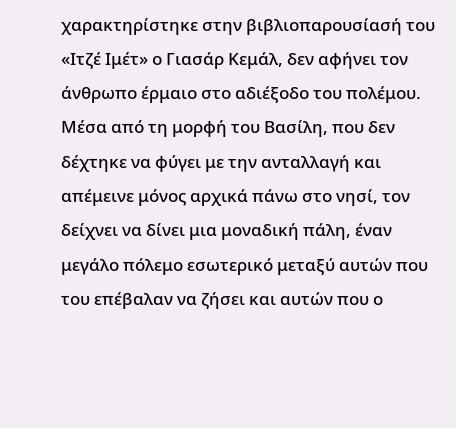χαρακτηρίστηκε στην βιβλιοπαρουσίασή του «Ιτζέ Ιμέτ» ο Γιασάρ Κεμάλ, δεν αφήνει τον άνθρωπο έρμαιο στο αδιέξοδο του πολέμου. Μέσα από τη μορφή του Βασίλη, που δεν δέχτηκε να φύγει με την ανταλλαγή και απέμεινε μόνος αρχικά πάνω στο νησί, τον δείχνει να δίνει μια μοναδική πάλη, έναν μεγάλο πόλεμο εσωτερικό μεταξύ αυτών που του επέβαλαν να ζήσει και αυτών που ο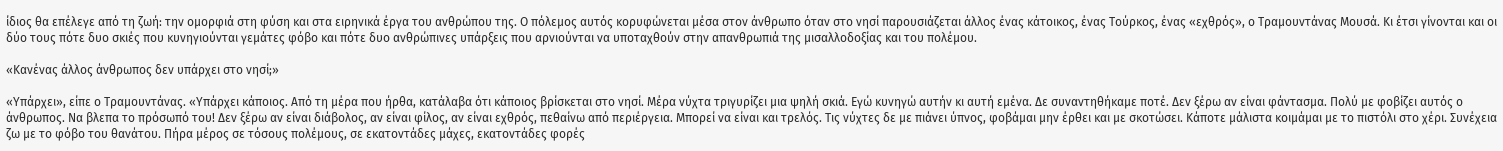ίδιος θα επέλεγε από τη ζωή: την ομορφιά στη φύση και στα ειρηνικά έργα του ανθρώπου της. Ο πόλεμος αυτός κορυφώνεται μέσα στον άνθρωπο όταν στο νησί παρουσιάζεται άλλος ένας κάτοικος, ένας Τούρκος, ένας «εχθρός», ο Τραμουντάνας Μουσά. Κι έτσι γίνονται και οι δύο τους πότε δυο σκιές που κυνηγιούνται γεμάτες φόβο και πότε δυο ανθρώπινες υπάρξεις που αρνιούνται να υποταχθούν στην απανθρωπιά της μισαλλοδοξίας και του πολέμου.

«Κανένας άλλος άνθρωπος δεν υπάρχει στο νησί;»

«Υπάρχει», είπε ο Τραμουντάνας. «Υπάρχει κάποιος. Από τη μέρα που ήρθα, κατάλαβα ότι κάποιος βρίσκεται στο νησί. Μέρα νύχτα τριγυρίζει μια ψηλή σκιά. Εγώ κυνηγώ αυτήν κι αυτή εμένα. Δε συναντηθήκαμε ποτέ. Δεν ξέρω αν είναι φάντασμα. Πολύ με φοβίζει αυτός ο άνθρωπος. Να βλεπα το πρόσωπό του! Δεν ξέρω αν είναι διάβολος, αν είναι φίλος, αν είναι εχθρός, πεθαίνω από περιέργεια. Μπορεί να είναι και τρελός. Τις νύχτες δε με πιάνει ύπνος, φοβάμαι μην έρθει και με σκοτώσει. Κάποτε μάλιστα κοιμάμαι με το πιστόλι στο χέρι. Συνέχεια ζω με το φόβο του θανάτου. Πήρα μέρος σε τόσους πολέμους, σε εκατοντάδες μάχες, εκατοντάδες φορές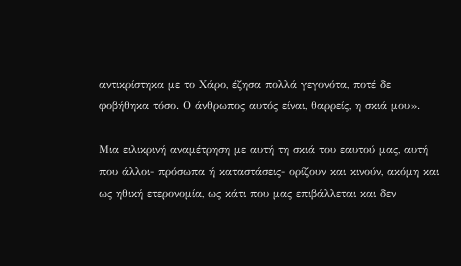αντικρίστηκα με το Χάρο, έζησα πολλά γεγονότα, ποτέ δε φοβήθηκα τόσο. Ο άνθρωπος αυτός είναι, θαρρείς, η σκιά μου».

Μια ειλικρινή αναμέτρηση με αυτή τη σκιά του εαυτού μας, αυτή που άλλοι- πρόσωπα ή καταστάσεις- ορίζουν και κινούν, ακόμη και ως ηθική ετερονομία, ως κάτι που μας επιβάλλεται και δεν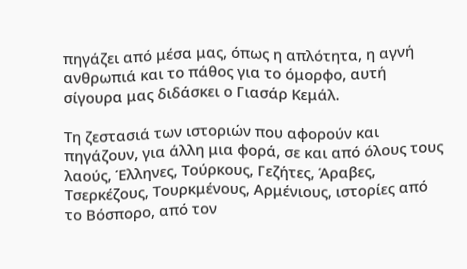πηγάζει από μέσα μας, όπως η απλότητα, η αγνή ανθρωπιά και το πάθος για το όμορφο, αυτή σίγουρα μας διδάσκει ο Γιασάρ Κεμάλ.

Τη ζεστασιά των ιστοριών που αφορούν και πηγάζουν, για άλλη μια φορά, σε και από όλους τους λαούς, Έλληνες, Τούρκους, Γεζήτες, Άραβες, Τσερκέζους, Τουρκμένους, Αρμένιους, ιστορίες από το Βόσπορο, από τον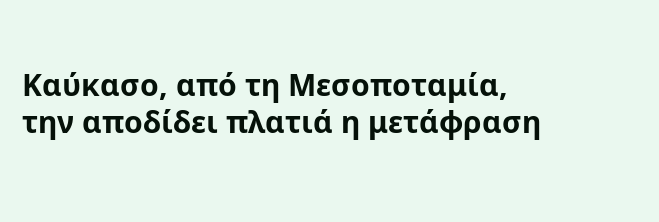Καύκασο, από τη Μεσοποταμία, την αποδίδει πλατιά η μετάφραση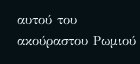αυτού του ακούραστου Ρωμιού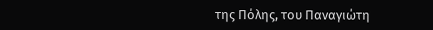της Πόλης, του Παναγιώτη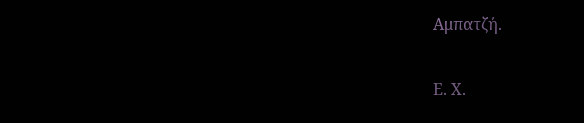Αμπατζή.

Ε. Χ.